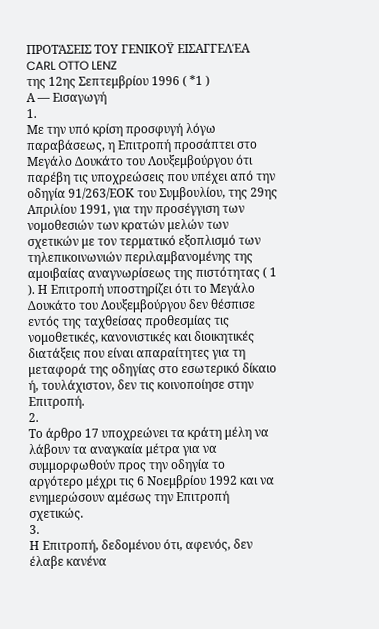ΠΡΟΤΆΣΕΙΣ ΤΟΥ ΓΕΝΙΚΟΫ ΕΙΣΑΓΓΕΛΈΑ
CARL OTTO LENZ
της 12ης Σεπτεμβρίου 1996 ( *1 )
Α — Εισαγωγή
1.
Με την υπό κρίση προσφυγή λόγω παραβάσεως, η Επιτροπή προσάπτει στο Μεγάλο Δουκάτο του Λουξεμβούργου ότι παρέβη τις υποχρεώσεις που υπέχει από την οδηγία 91/263/ΕΟΚ του Συμβουλίου, της 29ης Απριλίου 1991, για την προσέγγιση των νομοθεσιών των κρατών μελών των σχετικών με τον τερματικό εξοπλισμό των τηλεπικοινωνιών περιλαμβανομένης της αμοιβαίας αναγνωρίσεως της πιστότητας ( 1 ). Η Επιτροπή υποστηρίζει ότι το Μεγάλο Δουκάτο του Λουξεμβούργου δεν θέσπισε εντός της ταχθείσας προθεσμίας τις νομοθετικές, κανονιστικές και διοικητικές διατάξεις που είναι απαραίτητες για τη μεταφορά της οδηγίας στο εσωτερικό δίκαιο ή, τουλάχιστον, δεν τις κοινοποίησε στην Επιτροπή.
2.
Το άρθρο 17 υποχρεώνει τα κράτη μέλη να λάβουν τα αναγκαία μέτρα για να συμμορφωθούν προς την οδηγία το αργότερο μέχρι τις 6 Νοεμβρίου 1992 και να ενημερώσουν αμέσως την Επιτροπή σχετικώς.
3.
Η Επιτροπή, δεδομένου ότι, αφενός, δεν έλαβε κανένα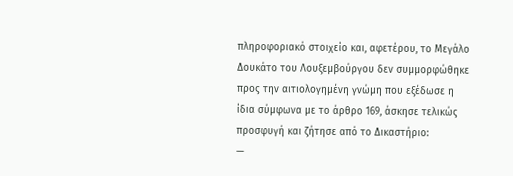πληροφοριακό στοιχείο και, αφετέρου, το Μεγάλο Δουκάτο του Λουξεμβούργου δεν συμμορφώθηκε προς την αιτιολογημένη γνώμη που εξέδωσε η ίδια σύμφωνα με το άρθρο 169, άσκησε τελικώς προσφυγή και ζήτησε από το Δικαστήριο:
—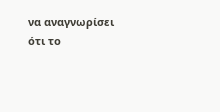να αναγνωρίσει ότι το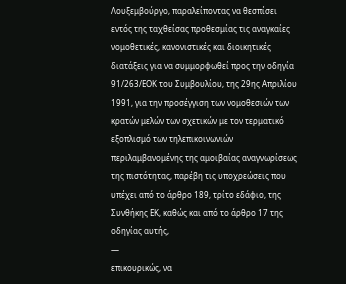Λουξεμβούργο, παραλείποντας να θεσπίσει εντός της ταχθείσας προθεσμίας τις αναγκαίες νομοθετικές, κανονιστικές και διοικητικές διατάξεις για να συμμορφωθεί προς την οδηγία 91/263/ΕΟΚ του Συμβουλίου, της 29ης Απριλίου 1991, για την προσέγγιση των νομοθεσιών των κρατών μελών των σχετικών με τον τερματικό εξοπλισμό των τηλεπικοινωνιών περιλαμβανομένης της αμοιβαίας αναγνωρίσεως της πιστότητας, παρέβη τις υποχρεώσεις που υπέχει από το άρθρο 189, τρίτο εδάφιο, της Συνθήκης ΕΚ, καθώς και από το άρθρο 17 της οδηγίας αυτής,
—
επικουρικώς, να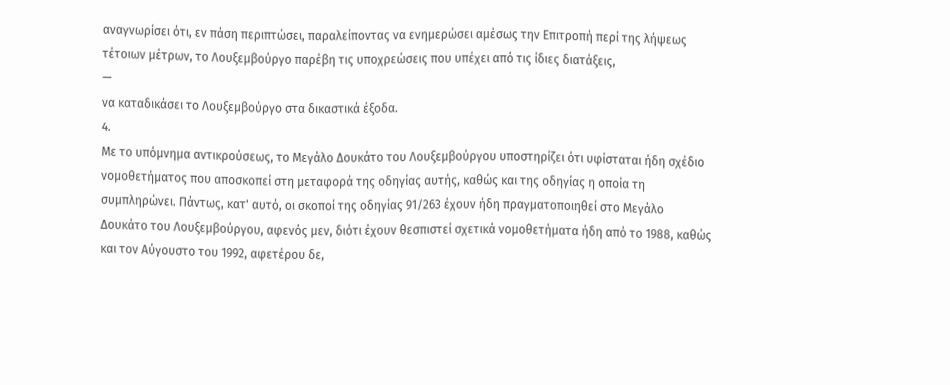αναγνωρίσει ότι, εν πάση περιπτώσει, παραλείποντας να ενημερώσει αμέσως την Επιτροπή περί της λήψεως τέτοιων μέτρων, το Λουξεμβούργο παρέβη τις υποχρεώσεις που υπέχει από τις ίδιες διατάξεις,
—
να καταδικάσει το Λουξεμβούργο στα δικαστικά έξοδα.
4.
Με το υπόμνημα αντικρούσεως, το Μεγάλο Δουκάτο του Λουξεμβούργου υποστηρίζει ότι υφίσταται ήδη σχέδιο νομοθετήματος που αποσκοπεί στη μεταφορά της οδηγίας αυτής, καθώς και της οδηγίας η οποία τη συμπληρώνει. Πάντως, κατ' αυτό, οι σκοποί της οδηγίας 91/263 έχουν ήδη πραγματοποιηθεί στο Μεγάλο Δουκάτο του Λουξεμβούργου, αφενός μεν, διότι έχουν θεσπιστεί σχετικά νομοθετήματα ήδη από το 1988, καθώς και τον Αύγουστο του 1992, αφετέρου δε,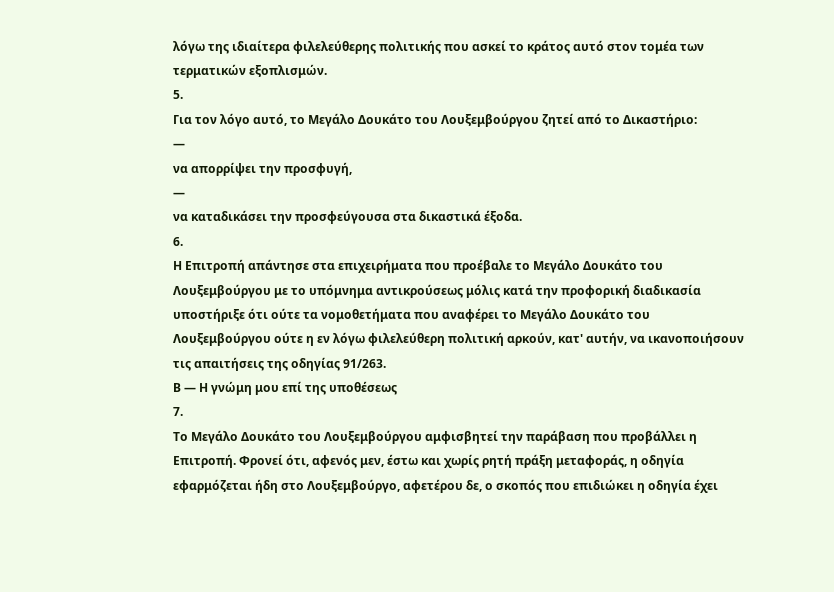λόγω της ιδιαίτερα φιλελεύθερης πολιτικής που ασκεί το κράτος αυτό στον τομέα των τερματικών εξοπλισμών.
5.
Για τον λόγο αυτό, το Μεγάλο Δουκάτο του Λουξεμβούργου ζητεί από το Δικαστήριο:
—
να απορρίψει την προσφυγή,
—
να καταδικάσει την προσφεύγουσα στα δικαστικά έξοδα.
6.
Η Επιτροπή απάντησε στα επιχειρήματα που προέβαλε το Μεγάλο Δουκάτο του Λουξεμβούργου με το υπόμνημα αντικρούσεως μόλις κατά την προφορική διαδικασία υποστήριξε ότι ούτε τα νομοθετήματα που αναφέρει το Μεγάλο Δουκάτο του Λουξεμβούργου ούτε η εν λόγω φιλελεύθερη πολιτική αρκούν, κατ' αυτήν, να ικανοποιήσουν τις απαιτήσεις της οδηγίας 91/263.
Β — Η γνώμη μου επί της υποθέσεως
7.
Το Μεγάλο Δουκάτο του Λουξεμβούργου αμφισβητεί την παράβαση που προβάλλει η Επιτροπή. Φρονεί ότι, αφενός μεν, έστω και χωρίς ρητή πράξη μεταφοράς, η οδηγία εφαρμόζεται ήδη στο Λουξεμβούργο, αφετέρου δε, ο σκοπός που επιδιώκει η οδηγία έχει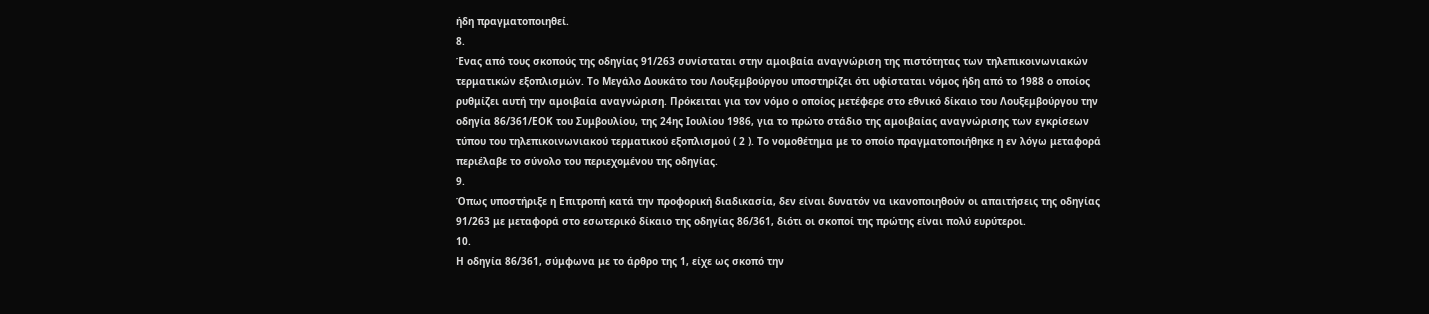ήδη πραγματοποιηθεί.
8.
Ένας από τους σκοπούς της οδηγίας 91/263 συνίσταται στην αμοιβαία αναγνώριση της πιστότητας των τηλεπικοινωνιακών τερματικών εξοπλισμών. Το Μεγάλο Δουκάτο του Λουξεμβούργου υποστηρίζει ότι υφίσταται νόμος ήδη από το 1988 ο οποίος ρυθμίζει αυτή την αμοιβαία αναγνώριση. Πρόκειται για τον νόμο ο οποίος μετέφερε στο εθνικό δίκαιο του Λουξεμβούργου την οδηγία 86/361/ΕΟΚ του Συμβουλίου, της 24ης Ιουλίου 1986, για το πρώτο στάδιο της αμοιβαίας αναγνώρισης των εγκρίσεων τύπου του τηλεπικοινωνιακού τερματικού εξοπλισμού ( 2 ). Το νομοθέτημα με το οποίο πραγματοποιήθηκε η εν λόγω μεταφορά περιέλαβε το σύνολο του περιεχομένου της οδηγίας.
9.
Όπως υποστήριξε η Επιτροπή κατά την προφορική διαδικασία, δεν είναι δυνατόν να ικανοποιηθούν οι απαιτήσεις της οδηγίας 91/263 με μεταφορά στο εσωτερικό δίκαιο της οδηγίας 86/361, διότι οι σκοποί της πρώτης είναι πολύ ευρύτεροι.
10.
Η οδηγία 86/361, σύμφωνα με το άρθρο της 1, είχε ως σκοπό την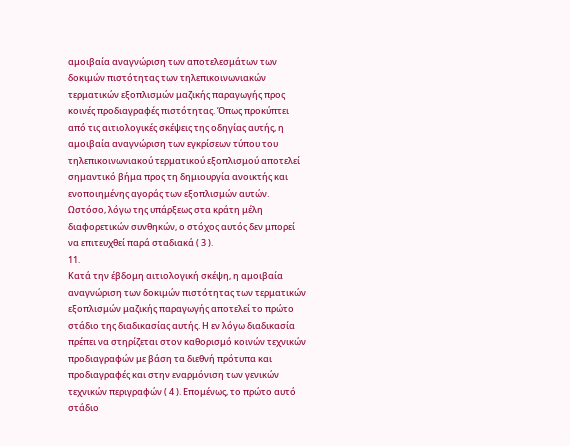αμοιβαία αναγνώριση των αποτελεσμάτων των δοκιμών πιστότητας των τηλεπικοινωνιακών τερματικών εξοπλισμών μαζικής παραγωγής προς κοινές προδιαγραφές πιστότητας. Όπως προκύπτει από τις αιτιολογικές σκέψεις της οδηγίας αυτής, η αμοιβαία αναγνώριση των εγκρίσεων τύπου του τηλεπικοινωνιακού τερματικού εξοπλισμού αποτελεί σημαντικό βήμα προς τη δημιουργία ανοικτής και ενοποιημένης αγοράς των εξοπλισμών αυτών. Ωστόσο, λόγω της υπάρξεως στα κράτη μέλη διαφορετικών συνθηκών, ο στόχος αυτός δεν μπορεί να επιτευχθεί παρά σταδιακά ( 3 ).
11.
Κατά την έβδομη αιτιολογική σκέψη, η αμοιβαία αναγνώριση των δοκιμών πιστότητας των τερματικών εξοπλισμών μαζικής παραγωγής αποτελεί το πρώτο στάδιο της διαδικασίας αυτής. Η εν λόγω διαδικασία πρέπει να στηρίζεται στον καθορισμό κοινών τεχνικών προδιαγραφών με βάση τα διεθνή πρότυπα και προδιαγραφές και στην εναρμόνιση των γενικών τεχνικών περιγραφών ( 4 ). Επομένως, το πρώτο αυτό στάδιο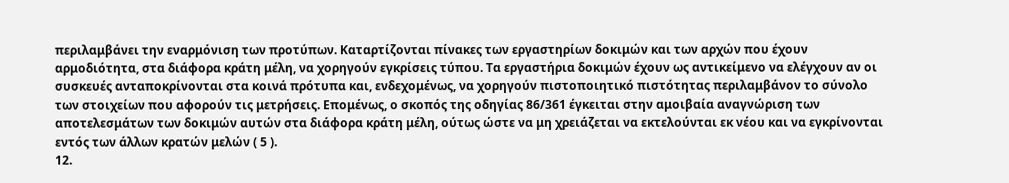περιλαμβάνει την εναρμόνιση των προτύπων. Καταρτίζονται πίνακες των εργαστηρίων δοκιμών και των αρχών που έχουν αρμοδιότητα, στα διάφορα κράτη μέλη, να χορηγούν εγκρίσεις τύπου. Τα εργαστήρια δοκιμών έχουν ως αντικείμενο να ελέγχουν αν οι συσκευές ανταποκρίνονται στα κοινά πρότυπα και, ενδεχομένως, να χορηγούν πιστοποιητικό πιστότητας περιλαμβάνον το σύνολο των στοιχείων που αφορούν τις μετρήσεις. Επομένως, ο σκοπός της οδηγίας 86/361 έγκειται στην αμοιβαία αναγνώριση των αποτελεσμάτων των δοκιμών αυτών στα διάφορα κράτη μέλη, ούτως ώστε να μη χρειάζεται να εκτελούνται εκ νέου και να εγκρίνονται εντός των άλλων κρατών μελών ( 5 ).
12.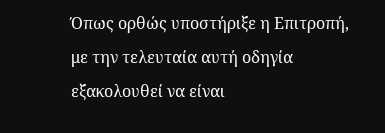Όπως ορθώς υποστήριξε η Επιτροπή, με την τελευταία αυτή οδηγία εξακολουθεί να είναι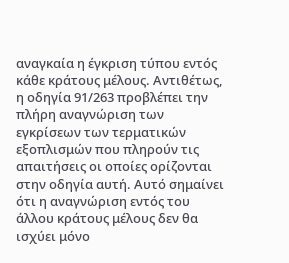αναγκαία η έγκριση τύπου εντός κάθε κράτους μέλους. Αντιθέτως, η οδηγία 91/263 προβλέπει την πλήρη αναγνώριση των εγκρίσεων των τερματικών εξοπλισμών που πληρούν τις απαιτήσεις οι οποίες ορίζονται στην οδηγία αυτή. Αυτό σημαίνει ότι η αναγνώριση εντός του άλλου κράτους μέλους δεν θα ισχύει μόνο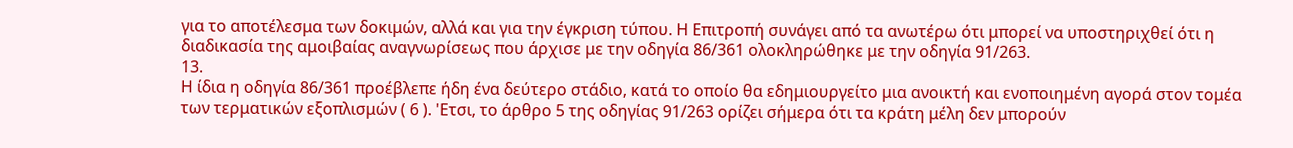για το αποτέλεσμα των δοκιμών, αλλά και για την έγκριση τύπου. Η Επιτροπή συνάγει από τα ανωτέρω ότι μπορεί να υποστηριχθεί ότι η διαδικασία της αμοιβαίας αναγνωρίσεως που άρχισε με την οδηγία 86/361 ολοκληρώθηκε με την οδηγία 91/263.
13.
Η ίδια η οδηγία 86/361 προέβλεπε ήδη ένα δεύτερο στάδιο, κατά το οποίο θα εδημιουργείτο μια ανοικτή και ενοποιημένη αγορά στον τομέα των τερματικών εξοπλισμών ( 6 ). 'Ετσι, το άρθρο 5 της οδηγίας 91/263 ορίζει σήμερα ότι τα κράτη μέλη δεν μπορούν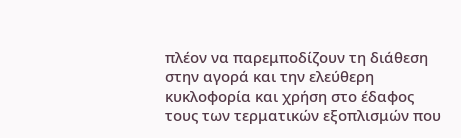πλέον να παρεμποδίζουν τη διάθεση στην αγορά και την ελεύθερη κυκλοφορία και χρήση στο έδαφος τους των τερματικών εξοπλισμών που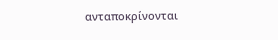ανταποκρίνονται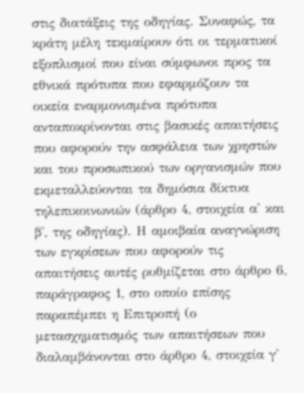στις διατάξεις της οδηγίας. Συναφώς, τα κράτη μέλη τεκμαίρουν ότι οι τερματικοί εξοπλισμοί που είναι σύμφωνοι προς τα εθνικά πρότυπα που εφαρμόζουν τα οικεία εναρμονισμένα πρότυπα ανταποκρίνονται στις βασικές απαιτήσεις που αφορούν την ασφάλεια των χρηστών και του προσωπικού των οργανισμών που εκμεταλλεύονται τα δημόσια δίκτυα τηλεπικοινωνιών (άρθρο 4, στοιχεία α' και β', της οδηγίας). Η αμοιβαία αναγνώριση των εγκρίσεων που αφορούν τις απαιτήσεις αυτές ρυθμίζεται στο άρθρο 6, παράγραφος 1, στο οποίο επίσης παραπέμπει η Επιτροπή (ο μετασχηματισμός των απαιτήσεων που διαλαμβάνονται στο άρθρο 4, στοιχεία γ'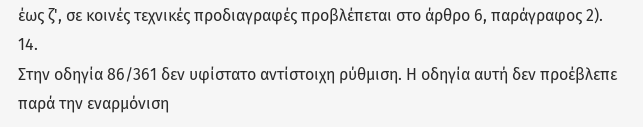έως ζ', σε κοινές τεχνικές προδιαγραφές προβλέπεται στο άρθρο 6, παράγραφος 2).
14.
Στην οδηγία 86/361 δεν υφίστατο αντίστοιχη ρύθμιση. Η οδηγία αυτή δεν προέβλεπε παρά την εναρμόνιση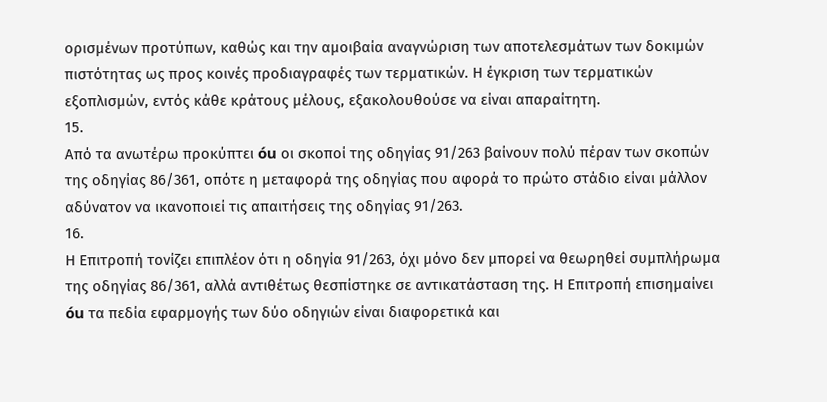ορισμένων προτύπων, καθώς και την αμοιβαία αναγνώριση των αποτελεσμάτων των δοκιμών πιστότητας ως προς κοινές προδιαγραφές των τερματικών. Η έγκριση των τερματικών εξοπλισμών, εντός κάθε κράτους μέλους, εξακολουθούσε να είναι απαραίτητη.
15.
Από τα ανωτέρω προκύπτει óu οι σκοποί της οδηγίας 91/263 βαίνουν πολύ πέραν των σκοπών της οδηγίας 86/361, οπότε η μεταφορά της οδηγίας που αφορά το πρώτο στάδιο είναι μάλλον αδύνατον να ικανοποιεί τις απαιτήσεις της οδηγίας 91/263.
16.
Η Επιτροπή τονίζει επιπλέον ότι η οδηγία 91/263, όχι μόνο δεν μπορεί να θεωρηθεί συμπλήρωμα της οδηγίας 86/361, αλλά αντιθέτως θεσπίστηκε σε αντικατάσταση της. Η Επιτροπή επισημαίνει óu τα πεδία εφαρμογής των δύο οδηγιών είναι διαφορετικά και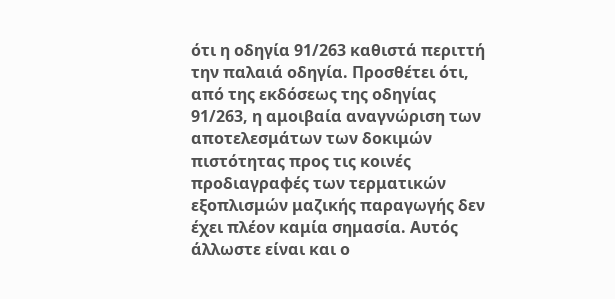ότι η οδηγία 91/263 καθιστά περιττή την παλαιά οδηγία. Προσθέτει ότι, από της εκδόσεως της οδηγίας 91/263, η αμοιβαία αναγνώριση των αποτελεσμάτων των δοκιμών πιστότητας προς τις κοινές προδιαγραφές των τερματικών εξοπλισμών μαζικής παραγωγής δεν έχει πλέον καμία σημασία. Αυτός άλλωστε είναι και ο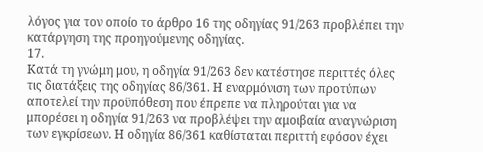λόγος για τον οποίο το άρθρο 16 της οδηγίας 91/263 προβλέπει την κατάργηση της προηγούμενης οδηγίας.
17.
Κατά τη γνώμη μου, η οδηγία 91/263 δεν κατέστησε περιττές όλες τις διατάξεις της οδηγίας 86/361. Η εναρμόνιση των προτύπων αποτελεί την προϋπόθεση που έπρεπε να πληρούται για να μπορέσει η οδηγία 91/263 να προβλέψει την αμοιβαία αναγνώριση των εγκρίσεων. Η οδηγία 86/361 καθίσταται περιττή εφόσον έχει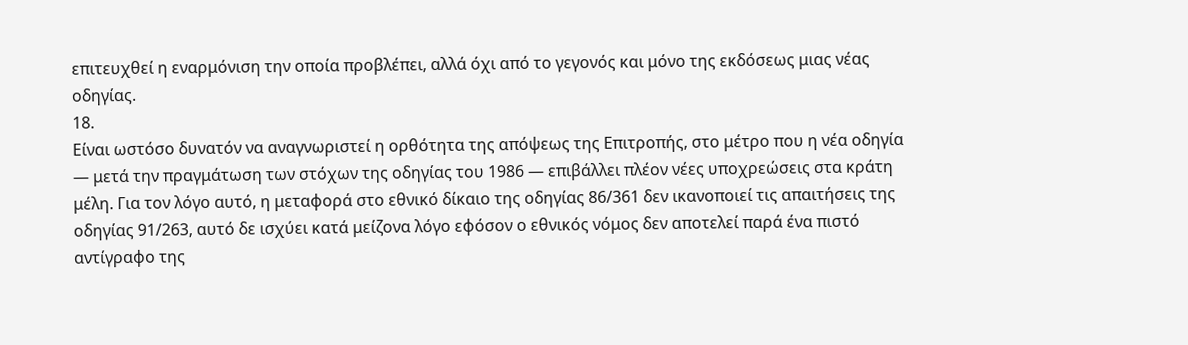επιτευχθεί η εναρμόνιση την οποία προβλέπει, αλλά όχι από το γεγονός και μόνο της εκδόσεως μιας νέας οδηγίας.
18.
Είναι ωστόσο δυνατόν να αναγνωριστεί η ορθότητα της απόψεως της Επιτροπής, στο μέτρο που η νέα οδηγία — μετά την πραγμάτωση των στόχων της οδηγίας του 1986 — επιβάλλει πλέον νέες υποχρεώσεις στα κράτη μέλη. Για τον λόγο αυτό, η μεταφορά στο εθνικό δίκαιο της οδηγίας 86/361 δεν ικανοποιεί τις απαιτήσεις της οδηγίας 91/263, αυτό δε ισχύει κατά μείζονα λόγο εφόσον ο εθνικός νόμος δεν αποτελεί παρά ένα πιστό αντίγραφο της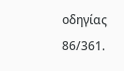οδηγίας 86/361.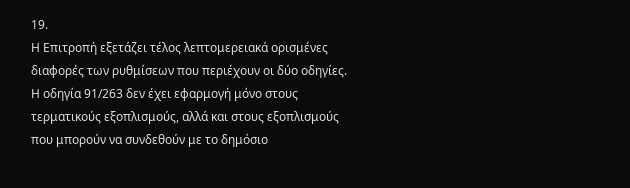19.
Η Επιτροπή εξετάζει τέλος λεπτομερειακά ορισμένες διαφορές των ρυθμίσεων που περιέχουν οι δύο οδηγίες. Η οδηγία 91/263 δεν έχει εφαρμογή μόνο στους τερματικούς εξοπλισμούς, αλλά και στους εξοπλισμούς που μπορούν να συνδεθούν με το δημόσιο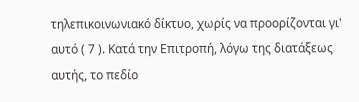τηλεπικοινωνιακό δίκτυο, χωρίς να προορίζονται γι' αυτό ( 7 ). Κατά την Επιτροπή, λόγω της διατάξεως αυτής, το πεδίο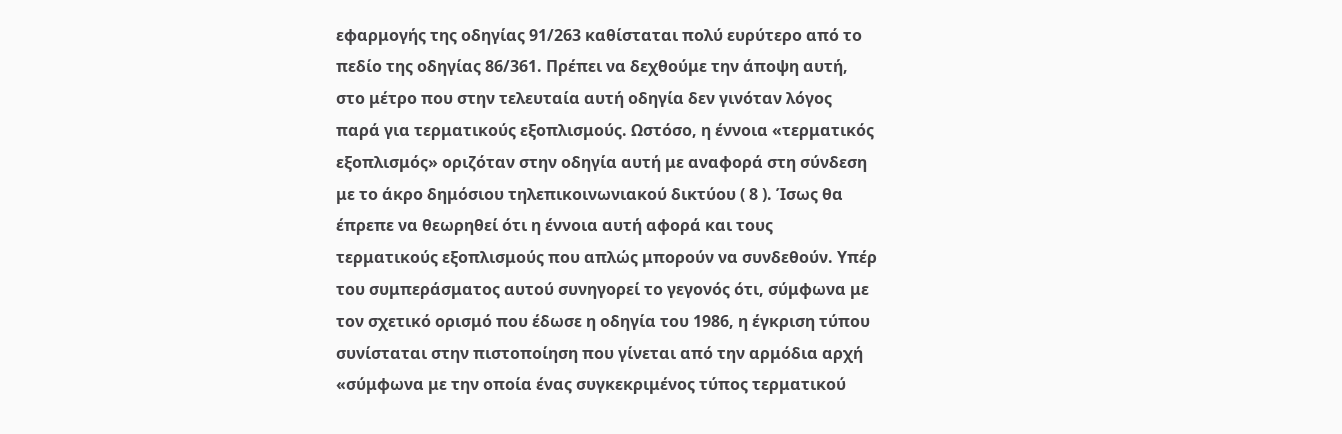εφαρμογής της οδηγίας 91/263 καθίσταται πολύ ευρύτερο από το πεδίο της οδηγίας 86/361. Πρέπει να δεχθούμε την άποψη αυτή, στο μέτρο που στην τελευταία αυτή οδηγία δεν γινόταν λόγος παρά για τερματικούς εξοπλισμούς. Ωστόσο, η έννοια «τερματικός εξοπλισμός» οριζόταν στην οδηγία αυτή με αναφορά στη σύνδεση με το άκρο δημόσιου τηλεπικοινωνιακού δικτύου ( 8 ). Ίσως θα έπρεπε να θεωρηθεί ότι η έννοια αυτή αφορά και τους τερματικούς εξοπλισμούς που απλώς μπορούν να συνδεθούν. Υπέρ του συμπεράσματος αυτού συνηγορεί το γεγονός ότι, σύμφωνα με τον σχετικό ορισμό που έδωσε η οδηγία του 1986, η έγκριση τύπου συνίσταται στην πιστοποίηση που γίνεται από την αρμόδια αρχή «σύμφωνα με την οποία ένας συγκεκριμένος τύπος τερματικού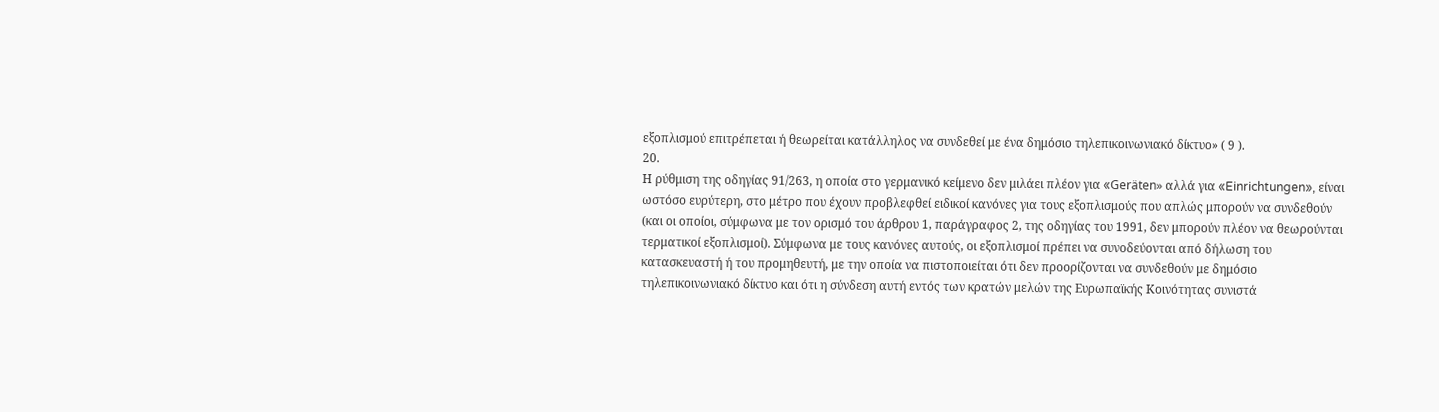εξοπλισμού επιτρέπεται ή θεωρείται κατάλληλος να συνδεθεί με ένα δημόσιο τηλεπικοινωνιακό δίκτυο» ( 9 ).
20.
Η ρύθμιση της οδηγίας 91/263, η οποία στο γερμανικό κείμενο δεν μιλάει πλέον για «Geräten» αλλά για «Einrichtungen», είναι ωστόσο ευρύτερη, στο μέτρο που έχουν προβλεφθεί ειδικοί κανόνες για τους εξοπλισμούς που απλώς μπορούν να συνδεθούν (και οι οποίοι, σύμφωνα με τον ορισμό του άρθρου 1, παράγραφος 2, της οδηγίας του 1991, δεν μπορούν πλέον να θεωρούνται τερματικοί εξοπλισμοί). Σύμφωνα με τους κανόνες αυτούς, οι εξοπλισμοί πρέπει να συνοδεύονται από δήλωση του κατασκευαστή ή του προμηθευτή, με την οποία να πιστοποιείται ότι δεν προορίζονται να συνδεθούν με δημόσιο τηλεπικοινωνιακό δίκτυο και ότι η σύνδεση αυτή εντός των κρατών μελών της Ευρωπαϊκής Κοινότητας συνιστά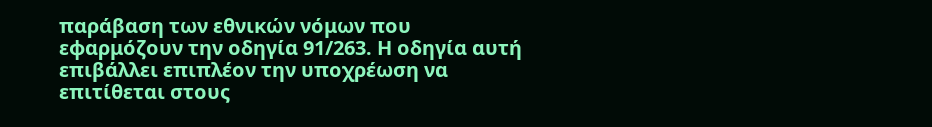παράβαση των εθνικών νόμων που εφαρμόζουν την οδηγία 91/263. Η οδηγία αυτή επιβάλλει επιπλέον την υποχρέωση να επιτίθεται στους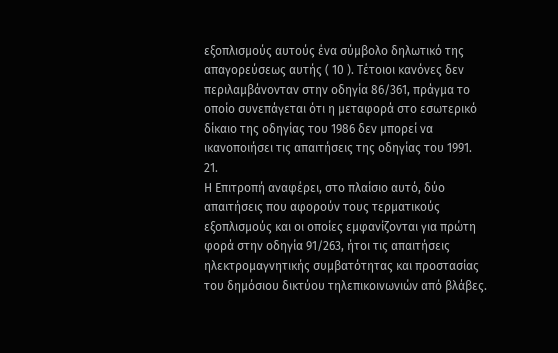εξοπλισμούς αυτούς ένα σύμβολο δηλωτικό της απαγορεύσεως αυτής ( 10 ). Τέτοιοι κανόνες δεν περιλαμβάνονταν στην οδηγία 86/361, πράγμα το οποίο συνεπάγεται ότι η μεταφορά στο εσωτερικό δίκαιο της οδηγίας του 1986 δεν μπορεί να ικανοποιήσει τις απαιτήσεις της οδηγίας του 1991.
21.
Η Επιτροπή αναφέρει, στο πλαίσιο αυτό, δύο απαιτήσεις που αφορούν τους τερματικούς εξοπλισμούς και οι οποίες εμφανίζονται για πρώτη φορά στην οδηγία 91/263, ήτοι τις απαιτήσεις ηλεκτρομαγνητικής συμβατότητας και προστασίας του δημόσιου δικτύου τηλεπικοινωνιών από βλάβες.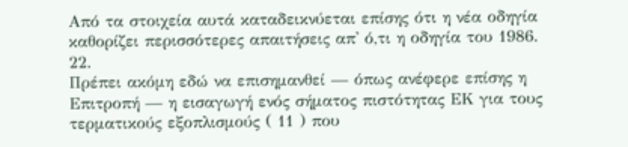Από τα στοιχεία αυτά καταδεικνύεται επίσης ότι η νέα οδηγία καθορίζει περισσότερες απαιτήσεις απ' ό,τι η οδηγία του 1986.
22.
Πρέπει ακόμη εδώ να επισημανθεί — όπως ανέφερε επίσης η Επιτροπή — η εισαγωγή ενός σήματος πιστότητας ΕΚ για τους τερματικούς εξοπλισμούς ( 11 ) που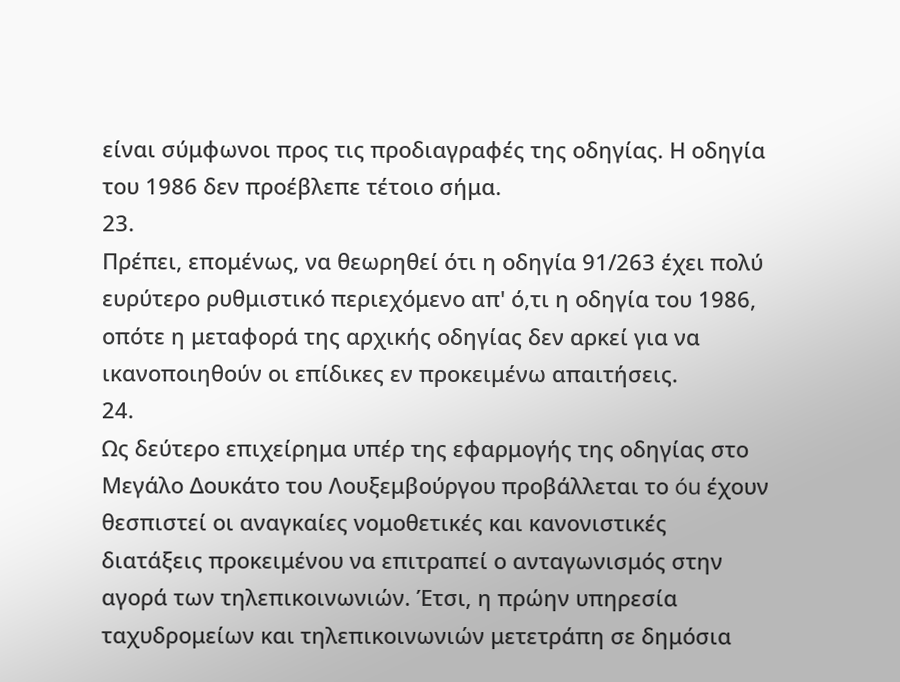είναι σύμφωνοι προς τις προδιαγραφές της οδηγίας. Η οδηγία του 1986 δεν προέβλεπε τέτοιο σήμα.
23.
Πρέπει, επομένως, να θεωρηθεί ότι η οδηγία 91/263 έχει πολύ ευρύτερο ρυθμιστικό περιεχόμενο απ' ό,τι η οδηγία του 1986, οπότε η μεταφορά της αρχικής οδηγίας δεν αρκεί για να ικανοποιηθούν οι επίδικες εν προκειμένω απαιτήσεις.
24.
Ως δεύτερο επιχείρημα υπέρ της εφαρμογής της οδηγίας στο Μεγάλο Δουκάτο του Λουξεμβούργου προβάλλεται το óu έχουν θεσπιστεί οι αναγκαίες νομοθετικές και κανονιστικές διατάξεις προκειμένου να επιτραπεί ο ανταγωνισμός στην αγορά των τηλεπικοινωνιών. Έτσι, η πρώην υπηρεσία ταχυδρομείων και τηλεπικοινωνιών μετετράπη σε δημόσια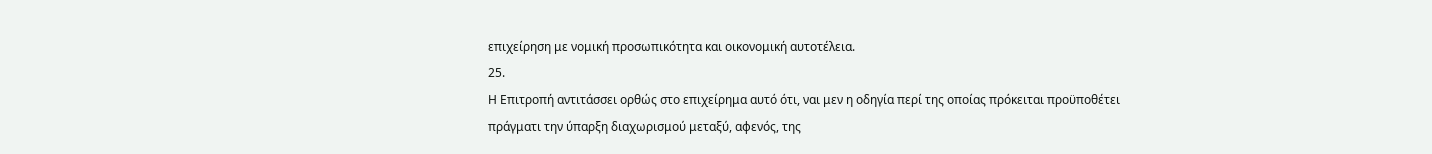επιχείρηση με νομική προσωπικότητα και οικονομική αυτοτέλεια.
25.
Η Επιτροπή αντιτάσσει ορθώς στο επιχείρημα αυτό ότι, ναι μεν η οδηγία περί της οποίας πρόκειται προϋποθέτει πράγματι την ύπαρξη διαχωρισμού μεταξύ, αφενός, της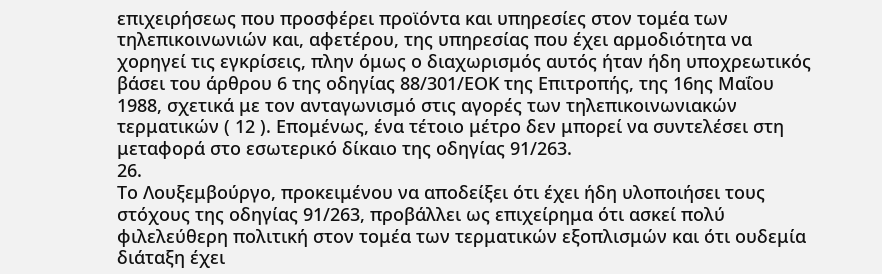επιχειρήσεως που προσφέρει προϊόντα και υπηρεσίες στον τομέα των τηλεπικοινωνιών και, αφετέρου, της υπηρεσίας που έχει αρμοδιότητα να χορηγεί τις εγκρίσεις, πλην όμως ο διαχωρισμός αυτός ήταν ήδη υποχρεωτικός βάσει του άρθρου 6 της οδηγίας 88/301/ΕΟΚ της Επιτροπής, της 16ης Μαΐου 1988, σχετικά με τον ανταγωνισμό στις αγορές των τηλεπικοινωνιακών τερματικών ( 12 ). Επομένως, ένα τέτοιο μέτρο δεν μπορεί να συντελέσει στη μεταφορά στο εσωτερικό δίκαιο της οδηγίας 91/263.
26.
Το Λουξεμβούργο, προκειμένου να αποδείξει ότι έχει ήδη υλοποιήσει τους στόχους της οδηγίας 91/263, προβάλλει ως επιχείρημα ότι ασκεί πολύ φιλελεύθερη πολιτική στον τομέα των τερματικών εξοπλισμών και ότι ουδεμία διάταξη έχει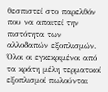θεσπιστεί στο παρελθόν που να απαιτεί την πιστότητα των αλλοδαπών εξοπλισμών. Όλοι οι εγκεκριμένοι από τα κράτη μέλη τερματικοί εξοπλισμοί πωλούνται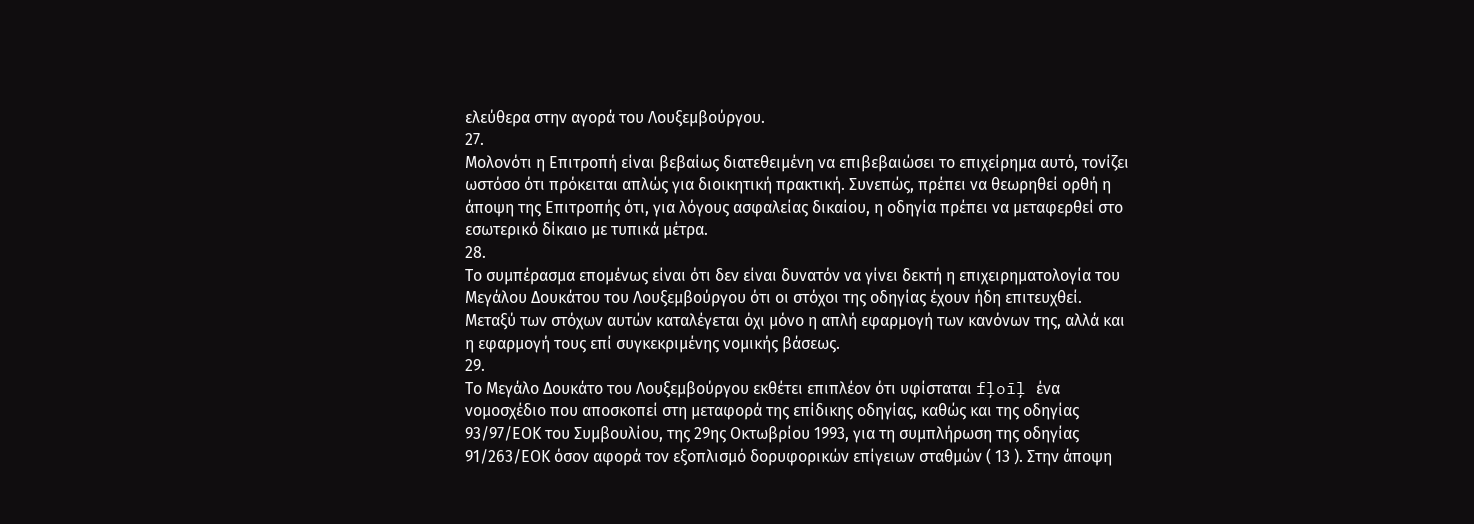ελεύθερα στην αγορά του Λουξεμβούργου.
27.
Μολονότι η Επιτροπή είναι βεβαίως διατεθειμένη να επιβεβαιώσει το επιχείρημα αυτό, τονίζει ωστόσο ότι πρόκειται απλώς για διοικητική πρακτική. Συνεπώς, πρέπει να θεωρηθεί ορθή η άποψη της Επιτροπής ότι, για λόγους ασφαλείας δικαίου, η οδηγία πρέπει να μεταφερθεί στο εσωτερικό δίκαιο με τυπικά μέτρα.
28.
Το συμπέρασμα επομένως είναι ότι δεν είναι δυνατόν να γίνει δεκτή η επιχειρηματολογία του Μεγάλου Δουκάτου του Λουξεμβούργου ότι οι στόχοι της οδηγίας έχουν ήδη επιτευχθεί. Μεταξύ των στόχων αυτών καταλέγεται όχι μόνο η απλή εφαρμογή των κανόνων της, αλλά και η εφαρμογή τους επί συγκεκριμένης νομικής βάσεως.
29.
Το Μεγάλο Δουκάτο του Λουξεμβούργου εκθέτει επιπλέον ότι υφίσταται fļoīļ ένα νομοσχέδιο που αποσκοπεί στη μεταφορά της επίδικης οδηγίας, καθώς και της οδηγίας 93/97/ΕΟΚ του Συμβουλίου, της 29ης Οκτωβρίου 1993, για τη συμπλήρωση της οδηγίας 91/263/ΕΟΚ όσον αφορά τον εξοπλισμό δορυφορικών επίγειων σταθμών ( 13 ). Στην άποψη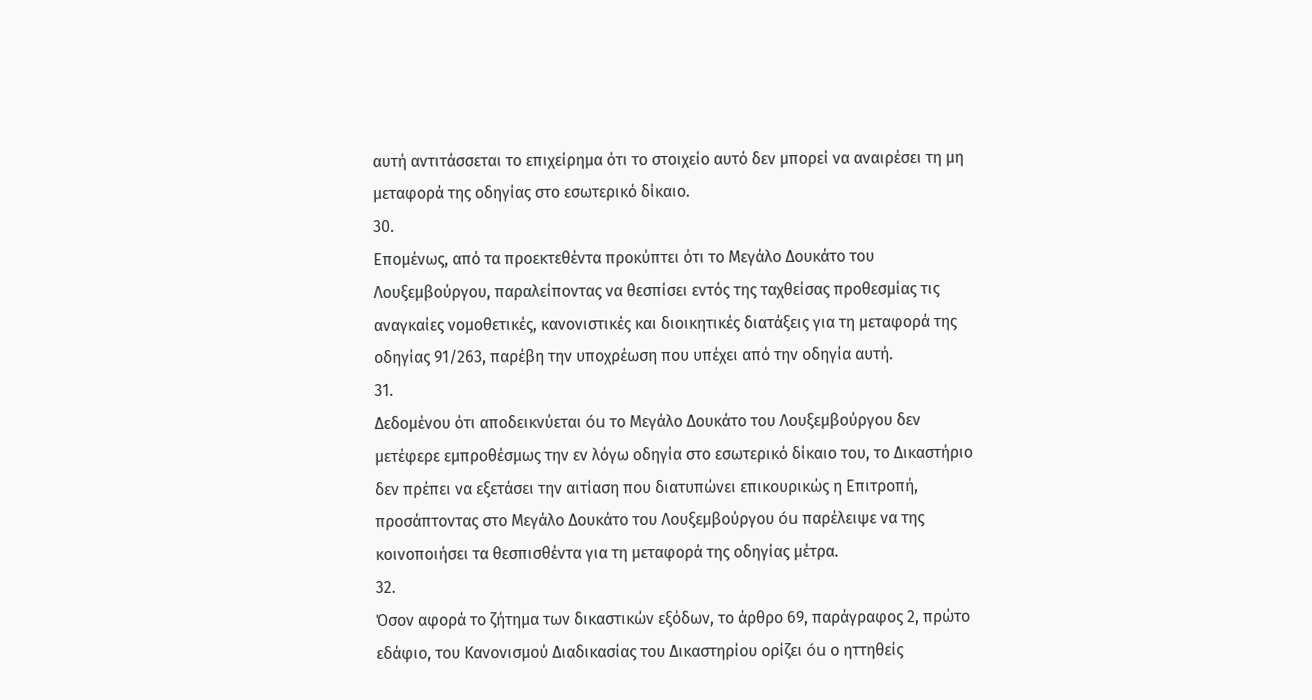αυτή αντιτάσσεται το επιχείρημα ότι το στοιχείο αυτό δεν μπορεί να αναιρέσει τη μη μεταφορά της οδηγίας στο εσωτερικό δίκαιο.
30.
Επομένως, από τα προεκτεθέντα προκύπτει ότι το Μεγάλο Δουκάτο του Λουξεμβούργου, παραλείποντας να θεσπίσει εντός της ταχθείσας προθεσμίας τις αναγκαίες νομοθετικές, κανονιστικές και διοικητικές διατάξεις για τη μεταφορά της οδηγίας 91/263, παρέβη την υποχρέωση που υπέχει από την οδηγία αυτή.
31.
Δεδομένου ότι αποδεικνύεται óu το Μεγάλο Δουκάτο του Λουξεμβούργου δεν μετέφερε εμπροθέσμως την εν λόγω οδηγία στο εσωτερικό δίκαιο του, το Δικαστήριο δεν πρέπει να εξετάσει την αιτίαση που διατυπώνει επικουρικώς η Επιτροπή, προσάπτοντας στο Μεγάλο Δουκάτο του Λουξεμβούργου óu παρέλειψε να της κοινοποιήσει τα θεσπισθέντα για τη μεταφορά της οδηγίας μέτρα.
32.
Όσον αφορά το ζήτημα των δικαστικών εξόδων, το άρθρο 69, παράγραφος 2, πρώτο εδάφιο, του Κανονισμού Διαδικασίας του Δικαστηρίου ορίζει óu ο ηττηθείς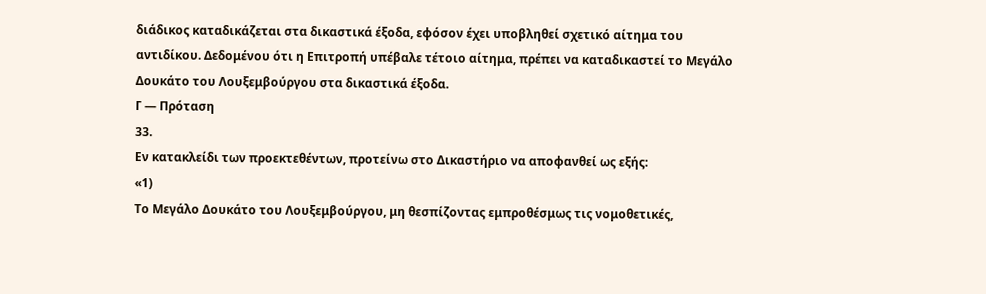διάδικος καταδικάζεται στα δικαστικά έξοδα, εφόσον έχει υποβληθεί σχετικό αίτημα του αντιδίκου. Δεδομένου ότι η Επιτροπή υπέβαλε τέτοιο αίτημα, πρέπει να καταδικαστεί το Μεγάλο Δουκάτο του Λουξεμβούργου στα δικαστικά έξοδα.
Γ — Πρόταση
33.
Εν κατακλείδι των προεκτεθέντων, προτείνω στο Δικαστήριο να αποφανθεί ως εξής:
«1)
Το Μεγάλο Δουκάτο του Λουξεμβούργου, μη θεσπίζοντας εμπροθέσμως τις νομοθετικές,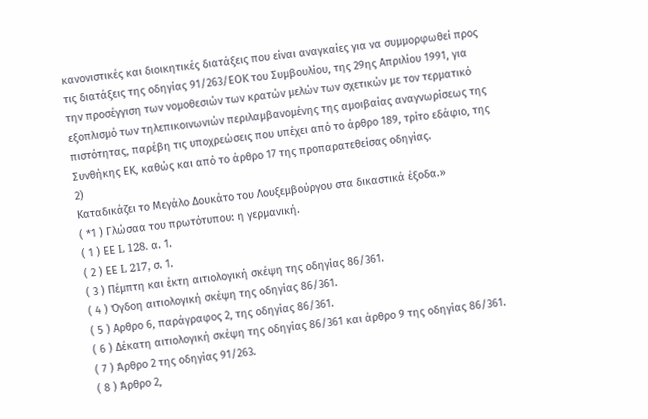κανονιστικές και διοικητικές διατάξεις που είναι αναγκαίες για να συμμορφωθεί προς τις διατάξεις της οδηγίας 91/263/ΕΟΚ του Συμβουλίου, της 29ης Απριλίου 1991, για την προσέγγιση των νομοθεσιών των κρατών μελών των σχετικών με τον τερματικό εξοπλισμό των τηλεπικοινωνιών περιλαμβανομένης της αμοιβαίας αναγνωρίσεως της πιστότητας, παρέβη τις υποχρεώσεις που υπέχει από το άρθρο 189, τρίτο εδάφιο, της Συνθήκης ΕΚ, καθώς και από το άρθρο 17 της προπαρατεθείσας οδηγίας.
2)
Καταδικάζει το Μεγάλο Δουκάτο του Λουξεμβούργου στα δικαστικά έξοδα.»
( *1 ) Γλώσαα του πρωτότυπου: η γερμανική.
( 1 ) ΕΕ L 128. α. 1.
( 2 ) ΕΕ L 217, σ. 1.
( 3 ) Πέμπτη και έκτη αιτιολογική σκέψη της οδηγίας 86/361.
( 4 ) Όγδοη αιτιολογική σκέψη της οδηγίας 86/361.
( 5 ) Αρθρο 6, παράγραφος 2, της οδηγίας 86/361.
( 6 ) Δέκατη αιτιολογική σκέψη της οδηγίας 86/361 και άρθρο 9 της οδηγίας 86/361.
( 7 ) Άρθρο 2 της οδηγίας 91/263.
( 8 ) Άρθρο 2,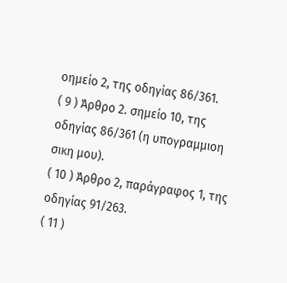οημείο 2, της οδηγίας 86/361.
( 9 ) Άρθρο 2. σημείο 10, της οδηγίας 86/361 (η υπογραμμιοη σικη μου).
( 10 ) Άρθρο 2, παράγραφος 1, της οδηγίας 91/263.
( 11 )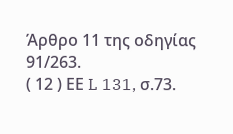Άρθρο 11 της οδηγίας 91/263.
( 12 ) ΕΕ L 131, σ.73.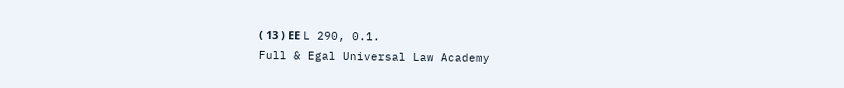( 13 ) ΕΕ L 290, 0.1.
Full & Egal Universal Law Academy